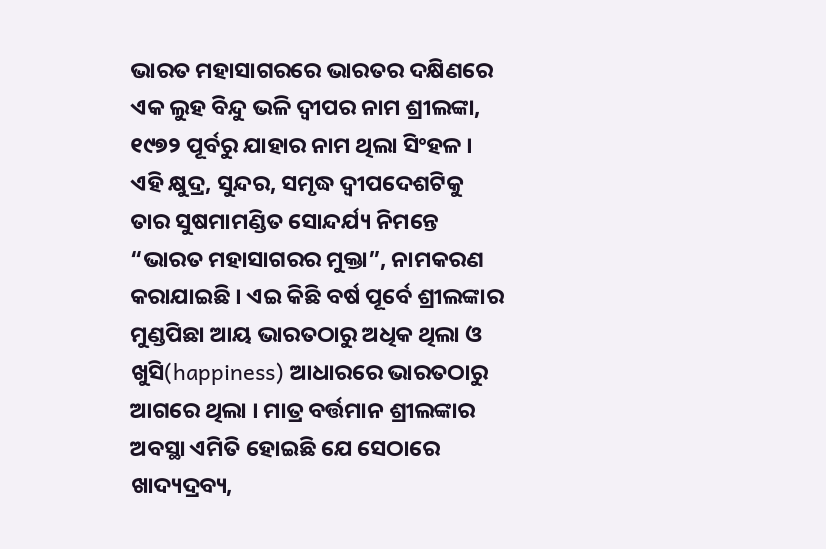ଭାରତ ମହାସାଗରରେ ଭାରତର ଦକ୍ଷିଣରେ ଏକ ଲୁହ ବିନ୍ଦୁ ଭଳି ଦ୍ଵୀପର ନାମ ଶ୍ରୀଲଙ୍କା, ୧୯୭୨ ପୂର୍ବରୁ ଯାହାର ନାମ ଥିଲା ସିଂହଳ । ଏହି କ୍ଷୁଦ୍ର, ସୁନ୍ଦର, ସମୃଦ୍ଧ ଦ୍ଵୀପଦେଶଟିକୁ ତାର ସୁଷମାମଣ୍ଡିତ ସୋନ୍ଦର୍ଯ୍ୟ ନିମନ୍ତେ “ଭାରତ ମହାସାଗରର ମୁକ୍ତା”, ନାମକରଣ କରାଯାଇଛି । ଏଇ କିଛି ବର୍ଷ ପୂର୍ବେ ଶ୍ରୀଲଙ୍କାର ମୁଣ୍ଡପିଛା ଆୟ ଭାରତଠାରୁ ଅଧିକ ଥିଲା ଓ ଖୁସି(happiness) ଆଧାରରେ ଭାରତଠାରୁ ଆଗରେ ଥିଲା । ମାତ୍ର ବର୍ତ୍ତମାନ ଶ୍ରୀଲଙ୍କାର ଅବସ୍ଥା ଏମିତି ହୋଇଛି ଯେ ସେଠାରେ ଖାଦ୍ୟଦ୍ରବ୍ୟ,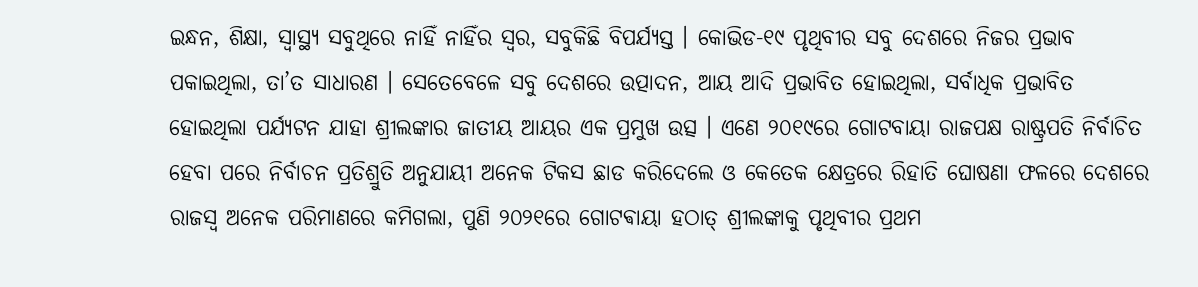ଇନ୍ଧନ, ଶିକ୍ଷା, ସ୍ବାସ୍ଥ୍ୟ ସବୁଥିରେ ନାହିଁ ନାହିଁର ସ୍ବର, ସବୁକିଛି ବିପର୍ଯ୍ୟସ୍ତ । କୋଭିଡ-୧୯ ପୃଥିବୀର ସବୁ ଦେଶରେ ନିଜର ପ୍ରଭାବ ପକାଇଥିଲା, ତା’ତ ସାଧାରଣ । ସେତେବେଳେ ସବୁ ଦେଶରେ ଉତ୍ପାଦନ, ଆୟ ଆଦି ପ୍ରଭାବିତ ହୋଇଥିଲା, ସର୍ବାଧିକ ପ୍ରଭାବିତ ହୋଇଥିଲା ପର୍ଯ୍ୟଟନ ଯାହା ଶ୍ରୀଲଙ୍କାର ଜାତୀୟ ଆୟର ଏକ ପ୍ରମୁଖ ଉତ୍ସ । ଏଣେ ୨୦୧୯ରେ ଗୋଟବାୟା ରାଜପକ୍ଷ ରାଷ୍ଟ୍ରପତି ନିର୍ବାଚିତ ହେବା ପରେ ନିର୍ବାଚନ ପ୍ରତିଶ୍ରୁତି ଅନୁଯାୟୀ ଅନେକ ଟିକସ ଛାଡ କରିଦେଲେ ଓ କେତେକ କ୍ଷେତ୍ରରେ ରିହାତି ଘୋଷଣା ଫଳରେ ଦେଶରେ ରାଜସ୍ବ ଅନେକ ପରିମାଣରେ କମିଗଲା, ପୁଣି ୨୦୨୧ରେ ଗୋଟଵାୟା ହଠାତ୍ ଶ୍ରୀଲଙ୍କାକୁ ପୃଥିବୀର ପ୍ରଥମ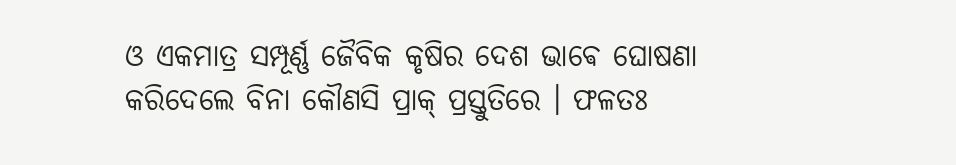ଓ ଏକମାତ୍ର ସମ୍ପୂର୍ଣ୍ଣ ଜୈବିକ କୃଷିର ଦେଶ ଭାଵେ ଘୋଷଣା କରିଦେଲେ ବିନା କୌଣସି ପ୍ରାକ୍ ପ୍ରସ୍ତୁତିରେ । ଫଳତଃ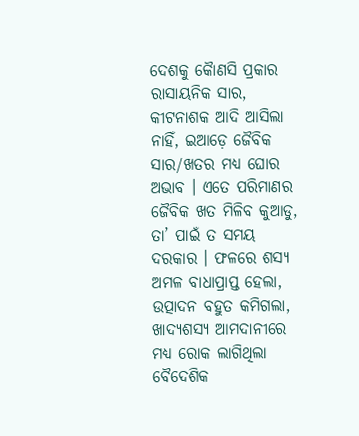ଦେଶକୁ କୋୖଣସି ପ୍ରକାର ରାସାୟନିକ ସାର, କୀଟନାଶକ ଆଦି ଆସିଲା ନାହିଁ, ଇଆଡ଼େ ଜୈବିକ ସାର/ଖତର ମଧ୍ୟ ଘୋର ଅଭାବ । ଏତେ ପରିମାଣର ଜୈବିକ ଖତ ମିଳିବ କୁଆଡୁ, ତା’ ପାଇଁ ତ ସମୟ ଦରକାର । ଫଳରେ ଶସ୍ୟ ଅମଳ ବାଧାପ୍ରାପ୍ତ ହେଲା, ଉତ୍ପାଦନ ବହୁତ କମିଗଲା, ଖାଦ୍ୟଶସ୍ୟ ଆମଦାନୀରେ ମଧ୍ୟ ରୋକ ଲାଗିଥିଲା ବୈଦେଶିକ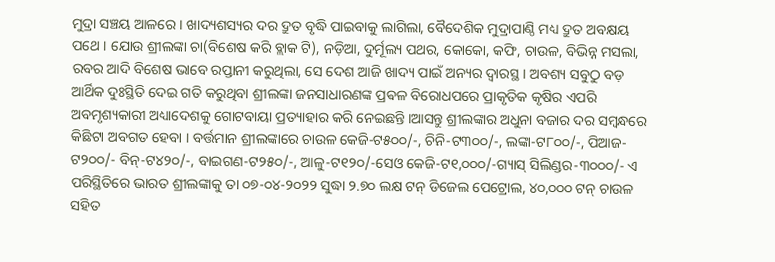ମୁଦ୍ରା ସଞ୍ଚୟ ଆଳରେ । ଖାଦ୍ୟଶସ୍ୟର ଦର ଦ୍ରୁତ ବୃଦ୍ଧି ପାଇବାକୁ ଲାଗିଲା, ବୈଦେଶିକ ମୁଦ୍ରାପାଣ୍ଠି ମଧ୍ୟ ଦ୍ରୁତ ଅବକ୍ଷୟ ପଥେ । ଯୋଉ ଶ୍ରୀଲଙ୍କା ଚା(ବିଶେଷ କରି ବ୍ଲାକ ଟି), ନଡ଼ିଆ, ଦୁର୍ମୂଲ୍ୟ ପଥର, କୋକୋ, କଫି, ଚାଉଳ, ବିଭିନ୍ନ ମସଲା, ରବର ଆଦି ବିଶେଷ ଭାବେ ରପ୍ତାନୀ କରୁଥିଲା, ସେ ଦେଶ ଆଜି ଖାଦ୍ୟ ପାଇଁ ଅନ୍ୟର ଦ୍ଵାରସ୍ଥ । ଅବଶ୍ୟ ସବୁଠୁ ବଡ଼ ଆର୍ଥିକ ଦୁଃସ୍ଥିତି ଦେଇ ଗତି କରୁଥିବା ଶ୍ରୀଲଙ୍କା ଜନସାଧାରଣଙ୍କ ପ୍ରଵଳ ବିରୋଧପରେ ପ୍ରାକୃତିକ କୃଷିର ଏପରି ଅବମୃଶ୍ୟକାରୀ ଅଧ୍ୟାଦେଶକୁ ଗୋଟବାୟା ପ୍ରତ୍ୟାହାର କରି ନେଇଛନ୍ତି ।ଆସନ୍ତୁ ଶ୍ରୀଲଙ୍କାର ଅଧୁନା ବଜାର ଦର ସମ୍ବନ୍ଧରେ କିଛିଟା ଅବଗତ ହେବା । ବର୍ତ୍ତମାନ ଶ୍ରୀଲଙ୍କାରେ ଚାଉଳ କେଜି-ଟ୫୦୦/-, ଚିନି-ଟ୩୦୦/-, ଲଙ୍କା-ଟ୮୦୦/-, ପିଆଜ-ଟ୨୦୦/- ବିନ୍-ଟ୪୨୦/-, ବାଇଗଣ-ଟ୨୫୦/-, ଆଳୁ-ଟ୧୨୦/-ସେଓ କେଜି-ଟ୧,୦୦୦/-ଗ୍ୟାସ୍ ସିଲିଣ୍ଡର-୩୦୦୦/- ଏ ପରିସ୍ଥିତିରେ ଭାରତ ଶ୍ରୀଲଙ୍କାକୁ ତା ୦୭-୦୪-୨୦୨୨ ସୁଦ୍ଧା ୨.୭୦ ଲକ୍ଷ ଟନ୍ ଡିଜେଲ ପେଟ୍ରୋଲ, ୪୦,୦୦୦ ଟନ୍ ଚାଉଳ ସହିତ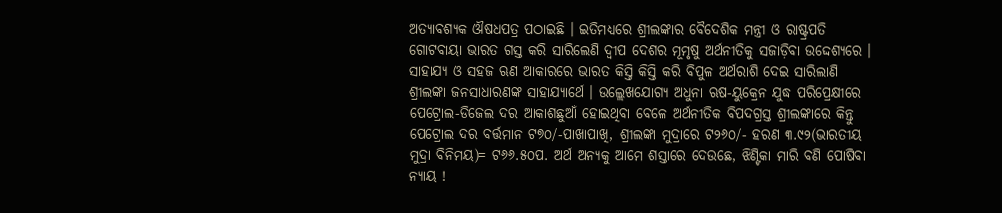ଅତ୍ୟାବଶ୍ୟକ ଔଷଧପତ୍ର ପଠାଇଛି । ଇତିମଧ୍ୟରେ ଶ୍ରୀଲଙ୍କାର ବୈଦେଶିକ ମନ୍ତ୍ରୀ ଓ ରାଷ୍ଟ୍ରପତି ଗୋଟବାୟା ଭାରତ ଗସ୍ତ କରି ସାରିଲେଣି ଦ୍ଵୀପ ଦେଶର ମୂମୃଷୁ ଅର୍ଥନୀତିକୁ ସଜାଡ଼ିବା ଉଦ୍ଦେଶ୍ୟରେ । ସାହାଯ୍ୟ ଓ ସହଜ ଋଣ ଆକାରରେ ଭାରତ କିସ୍ତି କିସ୍ତି କରି ବିପୁଳ ଅର୍ଥରାଶି ଦେଇ ସାରିଲାଣି ଶ୍ରୀଲଙ୍କା ଜନସାଧାରଣଙ୍କ ସାହାଯ୍ୟାର୍ଥେ । ଉଲ୍ଲେଖଯୋଗ୍ୟ ଅଧୁନା ଋଷ-ୟୁକ୍ରେନ ଯୁଦ୍ଧ ପରିପ୍ରେକ୍ଷୀରେ ପେଟ୍ରୋଲ-ଡିଜେଲ ଦର ଆକାଶଛୁଆଁ ହୋଇଥିବା ବେଳେ ଅର୍ଥନୀତିକ ବିପଦଗ୍ରସ୍ତ ଶ୍ରୀଲଙ୍କାରେ କିନ୍ତୁ ପେଟ୍ରୋଲ ଦର ବର୍ତ୍ତମାନ ଟ୭୦/-ପାଖାପାଖି, ଶ୍ରୀଲଙ୍କା ମୁଦ୍ରାରେ ଟ୨୬୦/- ହରଣ ୩.୯୨(ଭାରତୀୟ ମୁଦ୍ରା ବିନିମୟ)= ଟ୬୬.୫୦ପ. ଅର୍ଥ ଅନ୍ୟକୁ ଆମେ ଶସ୍ତାରେ ଦେଉଛେ, ଝିଣ୍ଟିକା ମାରି ବଣି ପୋଷିବା ନ୍ୟାୟ !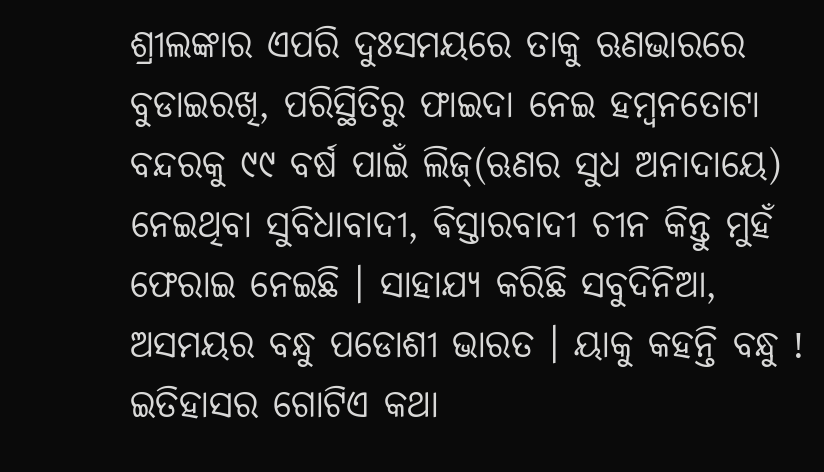ଶ୍ରୀଲଙ୍କାର ଏପରି ଦୁଃସମୟରେ ତାକୁ ଋଣଭାରରେ ବୁଡାଇରଖି, ପରିସ୍ଥିତିରୁ ଫାଇଦା ନେଇ ହମ୍ବନତୋଟା ବନ୍ଦରକୁ ୯୯ ବର୍ଷ ପାଇଁ ଲିଜ୍(ଋଣର ସୁଧ ଅନାଦାୟେ) ନେଇଥିବା ସୁବିଧାବାଦୀ, ଵିସ୍ତାରବାଦୀ ଚୀନ କିନ୍ତୁ ମୁହଁ ଫେରାଇ ନେଇଛି । ସାହାଯ୍ୟ କରିଛି ସବୁଦିନିଆ, ଅସମୟର ବନ୍ଧୁ ପଡୋଶୀ ଭାରତ । ୟାକୁ କହନ୍ତି ବନ୍ଧୁ ! ଇତିହାସର ଗୋଟିଏ କଥା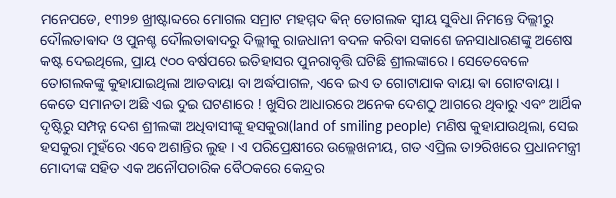ମନେପଡେ, ୧୩୨୭ ଖ୍ରୀଷ୍ଟାବ୍ଦରେ ମୋଗଲ ସମ୍ରାଟ ମହମ୍ମଦ ଵିନ୍ ତୋଗଲକ ସ୍ବୀୟ ସୁବିଧା ନିମନ୍ତେ ଦିଲ୍ଲୀରୁ ଦୌଲତାଵାଦ ଓ ପୁନଶ୍ଚ ଦୌଲତାଵାଦରୁ ଦିଲ୍ଲୀକୁ ରାଜଧାନୀ ବଦଳ କରିବା ସକାଶେ ଜନସାଧାରଣଙ୍କୁ ଅଶେଷ କଷ୍ଟ ଦେଇଥିଲେ, ପ୍ରାୟ ୯୦୦ ବର୍ଷପରେ ଇତିହାସର ପୁନରାବୃତ୍ତି ଘଟିଛି ଶ୍ରୀଲଙ୍କାରେ । ସେତେବେଳେ ତୋଗଲକଙ୍କୁ କୁହାଯାଇଥିଲା ଆଡବାୟା ବା ଅର୍ଦ୍ଧପାଗଳ, ଏବେ ଇଏ ତ ଗୋଟାଯାକ ବାୟା ଵା ଗୋଟବାୟା । କେତେ ସମାନତା ଅଛି ଏଇ ଦୁଇ ଘଟଣାରେ ! ଖୁସିର ଆଧାରରେ ଅନେକ ଦେଶଠୁ ଆଗରେ ଥିବାରୁ ଏବଂ ଆର୍ଥିକ ଦୃଷ୍ଟିରୁ ସମ୍ପନ୍ନ ଦେଶ ଶ୍ରୀଲଙ୍କା ଅଧିବାସୀଙ୍କୂ ହସକୁରା(land of smiling people) ମଣିଷ କୁହାଯାଉଥିଲା, ସେଇ ହସକୁରା ମୁହଁରେ ଏବେ ଅଶାନ୍ତିର ଲୁହ । ଏ ପରିପ୍ରେକ୍ଷୀରେ ଉଲ୍ଲେଖନୀୟ, ଗତ ଏପ୍ରିଲ ତା୨ରିଖରେ ପ୍ରଧାନମନ୍ତ୍ରୀ ମୋଦୀଙ୍କ ସହିତ ଏକ ଅନୌପଚାରିକ ବୈଠକରେ କେନ୍ଦ୍ରର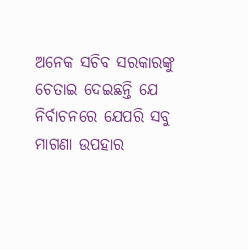ଅନେକ ସଚିବ ସରକାରଙ୍କୁ ଚେତାଇ ଦେଇଛନ୍ତି ଯେ ନିର୍ବାଚନରେ ଯେପରି ସବୁ ମାଗଣା ଉପହାର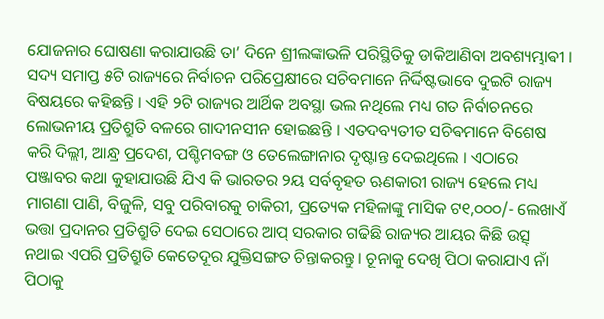ଯୋଜନାର ଘୋଷଣା କରାଯାଉଛି ତା’ ଦିନେ ଶ୍ରୀଲଙ୍କାଭଳି ପରିସ୍ଥିତିକୁ ଡାକିଆଣିବା ଅବଶ୍ୟମ୍ଭାଵୀ । ସଦ୍ୟ ସମାପ୍ତ ୫ଟି ରାଜ୍ୟରେ ନିର୍ବାଚନ ପରିପ୍ରେକ୍ଷୀରେ ସଚିବମାନେ ନିର୍ଦ୍ଦିଷ୍ଟଭାବେ ଦୁଇଟି ରାଜ୍ୟ ବିଷୟରେ କହିଛନ୍ତି । ଏହି ୨ଟି ରାଜ୍ୟର ଆର୍ଥିକ ଅବସ୍ଥା ଭଲ ନଥିଲେ ମଧ୍ୟ ଗତ ନିର୍ବାଚନରେ ଲୋଭନୀୟ ପ୍ରତିଶ୍ରୁତି ବଳରେ ଗାଦୀନସୀନ ହୋଇଛନ୍ତି । ଏତଦବ୍ୟତୀତ ସଚିଵମାନେ ବିଶେଷ କରି ଦିଲ୍ଲୀ, ଆନ୍ଧ୍ର ପ୍ରଦେଶ, ପଶ୍ଚିମବଙ୍ଗ ଓ ତେଲେଙ୍ଗାନାର ଦୃଷ୍ଟାନ୍ତ ଦେଇଥିଲେ । ଏଠାରେ ପଞ୍ଜାବର କଥା କୁହାଯାଉଛି ଯିଏ କି ଭାରତର ୨ୟ ସର୍ବବୃହତ ଋଣକାରୀ ରାଜ୍ୟ ହେଲେ ମଧ୍ୟ ମାଗଣା ପାଣି, ବିଜୁଳି, ସବୁ ପରିବାରକୁ ଚାକିରୀ, ପ୍ରତ୍ୟେକ ମହିଳାଙ୍କୁ ମାସିକ ଟ୧,୦୦୦/- ଲେଖାଏଁ ଭତ୍ତା ପ୍ରଦାନର ପ୍ରତିଶ୍ରୁତି ଦେଇ ସେଠାରେ ଆପ୍ ସରକାର ଗଢିଛି ରାଜ୍ୟର ଆୟର କିଛି ଉତ୍ସ୍ ନଥାଇ ଏପରି ପ୍ରତିଶ୍ରୁତି କେତେଦୂର ଯୁକ୍ତିସଙ୍ଗତ ଚିନ୍ତାକରନ୍ତୁ । ଚୂନାକୁ ଦେଖି ପିଠା କରାଯାଏ ନାଁ ପିଠାକୁ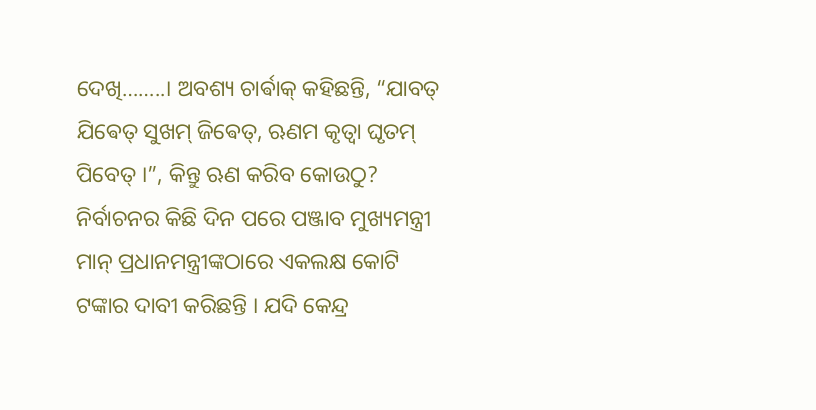ଦେଖି……..। ଅବଶ୍ୟ ଚାର୍ଵାକ୍ କହିଛନ୍ତି, “ଯାବତ୍ ଯିଵେତ୍ ସୁଖମ୍ ଜିଵେତ୍, ଋଣମ କୃତ୍ୱା ଘୃତମ୍ ପିବେତ୍ ।”, କିନ୍ତୁ ଋଣ କରିବ କୋଉଠୁ? ନିର୍ବାଚନର କିଛି ଦିନ ପରେ ପଞ୍ଜାବ ମୁଖ୍ୟମନ୍ତ୍ରୀ ମାନ୍ ପ୍ରଧାନମନ୍ତ୍ରୀଙ୍କଠାରେ ଏକଲକ୍ଷ କୋଟି ଟଙ୍କାର ଦାବୀ କରିଛନ୍ତି । ଯଦି କେନ୍ଦ୍ର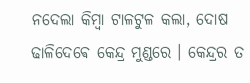ନଦେଲା କିମ୍ବା ଟାଳଟୁଳ କଲା, ଦୋଷ ଢାଳିଦେଵେ କେନ୍ଦ୍ର ମୁଣ୍ଡରେ । କେନ୍ଦ୍ରର ତ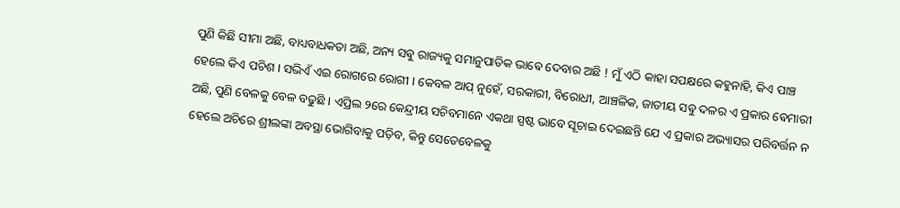ପୁଣି କିଛି ସୀମା ଅଛି, ବାଧ୍ୟବାଧକତା ଅଛି, ଅନ୍ୟ ସଵୁ ରାଜ୍ୟକୁ ସମାନୁପାତିକ ଭାଵେ ଦେବାର ଅଛି ! ମୁଁ ଏଠି କାହା ସପକ୍ଷରେ କହୁନାହି, କିଏ ପାଞ୍ଚ ହେଲେ କିଏ ପଚିଶ । ସଭିଏଁ ଏଇ ରୋଗରେ ରୋଗୀ । କେବଳ ଆପ୍ ନୁହେଁ, ସରକାରୀ, ବିରୋଧୀ, ଆଞ୍ଚଳିକ, ଜାତୀୟ ସଵୁ ଦଳର ଏ ପ୍ରକାର ଵେମାରୀ ଅଛି, ପୁଣି ବେଳକୁ ବେଳ ବଢୁଛି । ଏପ୍ରିଲ ୨ରେ କେନ୍ଦ୍ରୀୟ ସଚିବମାନେ ଏକଥା ସ୍ପଷ୍ଟ ଭାବେ ସୂଚାଇ ଦେଇଛନ୍ତି ଯେ ଏ ପ୍ରକାର ଅଭ୍ୟାସର ପରିବର୍ତ୍ତନ ନ ହେଲେ ଅଚିରେ ଶ୍ରୀଲଙ୍କା ଅବସ୍ଥା ଭୋଗିବାକୁ ପଡ଼ିବ, କିନ୍ତୁ ସେତେବେଳକୁ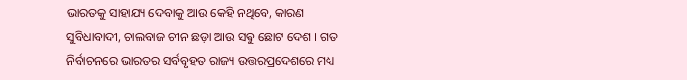ଭାରତକୁ ସାହାଯ୍ୟ ଦେବାକୁ ଆଉ କେହି ନଥିବେ, କାରଣ ସୁବିଧାବାଦୀ, ଚାଲବାଜ ଚୀନ ଛଡ଼ା ଆଉ ସଵୁ ଛୋଟ ଦେଶ । ଗତ ନିର୍ବାଚନରେ ଭାରତର ସର୍ବବୃହତ ରାଜ୍ୟ ଉତ୍ତରପ୍ରଦେଶରେ ମଧ୍ୟ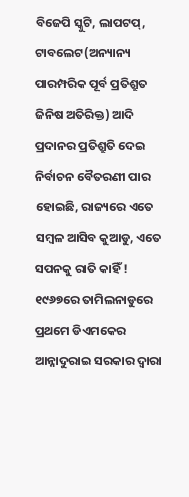ବିଜେପି ସ୍କୁଟି, ଲାପଟପ୍, ଟାବଲେଟ(ଅନ୍ୟାନ୍ୟ ପାରମ୍ପରିକ ପୂର୍ବ ପ୍ରତିଶ୍ରୁତ ଜିନିଷ ଅତିରିକ୍ତ) ଆଦି ପ୍ରଦାନର ପ୍ରତିଶ୍ରୁତି ଦେଇ ନିର୍ବାଚନ ବୈତରଣୀ ପାର ହୋଇଛି, ରାଜ୍ୟରେ ଏତେ ସମ୍ବଳ ଆସିବ କୁଆଡୁ, ଏତେ ସପନକୁ ରାତି କାହିଁ ! ୧୯୬୭ରେ ତାମିଲନାଡୁରେ ପ୍ରଥମେ ଡିଏମକେର ଆନ୍ନାଦୁରାଇ ସରକାର ଦ୍ଵାରା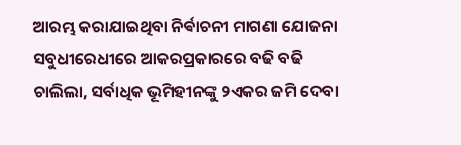ଆରମ୍ଭ କରାଯାଇଥିବା ନିର୍ଵାଚନୀ ମାଗଣା ଯୋଜନା ସବୁଧୀରେଧୀରେ ଆକରପ୍ରକାରରେ ବଢି ବଢି ଚାଲିଲା, ସର୍ବାଧିକ ଭୂମିହୀନଙ୍କୁ ୨ଏକର ଜମି ଦେବା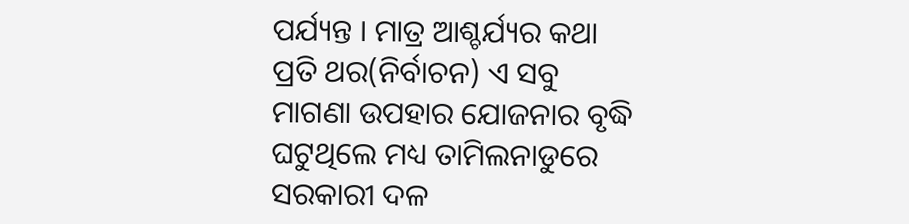ପର୍ଯ୍ୟନ୍ତ । ମାତ୍ର ଆଶ୍ଚର୍ଯ୍ୟର କଥା ପ୍ରତି ଥର(ନିର୍ବାଚନ) ଏ ସବୁ ମାଗଣା ଉପହାର ଯୋଜନାର ବୃଦ୍ଧି ଘଟୁଥିଲେ ମଧ୍ୟ ତାମିଲନାଡୁରେ ସରକାରୀ ଦଳ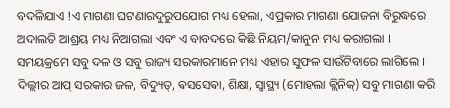ବଦଳିଯାଏ !ଏ ମାଗଣା ଘଟଣାରଦୁରୁପଯୋଗ ମଧ୍ୟ ହେଲା, ଏପ୍ରକାର ମାଗଣା ଯୋଜନା ବିରୁଦ୍ଧରେ ଅଦାଲତି ଆଶ୍ରୟ ମଧ୍ୟ ନିଆଗଲା ଏବଂ ଏ ବାବଦରେ କିଛି ନିୟମ/କାନୁନ ମଧ୍ୟ କରାଗଲା । ସମୟକ୍ରମେ ସବୁ ଦଳ ଓ ସବୁ ରାଜ୍ୟ ସରକାରମାନେ ମଧ୍ୟ ଏହାର ସୁଫଳ ସାଉଁଟିବାରେ ଲାଗିଲେ । ଦିଲ୍ଲୀର ଆପ୍ ସରକାର ଜଳ, ବିଦ୍ୟୁତ୍, ଵସସେଵା, ଶିକ୍ଷା, ସ୍ବାସ୍ଥ୍ୟ (ମୋହଲା କ୍ଲିନିକ୍) ସବୁ ମାଗଣା କରି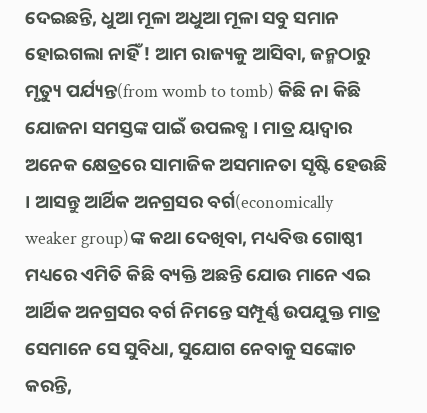ଦେଇଛନ୍ତି, ଧୁଆ ମୂଳା ଅଧୁଆ ମୂଳା ସବୁ ସମାନ ହୋଇଗଲା ନାହିଁ ! ଆମ ରାଜ୍ୟକୁ ଆସିବା, ଜନ୍ମଠାରୁ ମୃତ୍ୟୁ ପର୍ଯ୍ୟନ୍ତ(from womb to tomb) କିଛି ନା କିଛି ଯୋଜନା ସମସ୍ତଙ୍କ ପାଇଁ ଉପଲବ୍ଧ । ମାତ୍ର ୟାଦ୍ଵାର ଅନେକ କ୍ଷେତ୍ରରେ ସାମାଜିକ ଅସମାନତା ସୃଷ୍ଟି ହେଉଛି । ଆସନ୍ତୁ ଆର୍ଥିକ ଅନଗ୍ରସର ବର୍ଗ(economically weaker group)ଙ୍କ କଥା ଦେଖିବା, ମଧ୍ୟବିତ୍ତ ଗୋଷ୍ଠୀ ମଧ୍ୟରେ ଏମିତି କିଛି ବ୍ୟକ୍ତି ଅଛନ୍ତି ଯୋଉ ମାନେ ଏଇ ଆର୍ଥିକ ଅନଗ୍ରସର ବର୍ଗ ନିମନ୍ତେ ସମ୍ପୂର୍ଣ୍ଣ ଉପଯୁକ୍ତ ମାତ୍ର ସେମାନେ ସେ ସୁବିଧା, ସୁଯୋଗ ନେବାକୁ ସଙ୍କୋଚ କରନ୍ତି,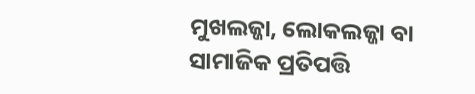ମୁଖଲଜ୍ଜା, ଲୋକଲଜ୍ଜା ବା ସାମାଜିକ ପ୍ରତିପତ୍ତି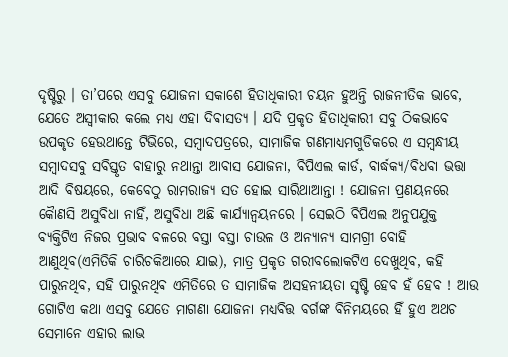ଦୃଷ୍ଟିରୁ । ତା’ପରେ ଏସବୁ ଯୋଜନା ସକାଶେ ହିତାଧିକାରୀ ଚୟନ ହୁଅନ୍ତି ରାଜନୀତିକ ଭାବେ, ଯେତେ ଅସ୍ବୀକାର କଲେ ମଧ୍ୟ ଏହା ଦିଵାସତ୍ୟ । ଯଦି ପ୍ରକୃତ ହିତାଧିକାରୀ ସବୁ ଠିକଭାବେ ଉପକୃତ ହେଉଥାନ୍ତେ ଟିଭିରେ, ସମ୍ବାଦପତ୍ରରେ, ସାମାଜିକ ଗଣମାଧ୍ୟମଗୁଡିକରେ ଏ ସମ୍ବନ୍ଧୀୟ ସମ୍ବାଦସଵୁ ସବିସ୍ତୃତ ବାହାରୁ ନଥାନ୍ତା ଆବାସ ଯୋଜନା, ବିପିଏଲ କାର୍ଡ, ବାର୍ଦ୍ଧକ୍ୟ/ବିଧବା ଭତ୍ତା ଆଦି ବିଷୟରେ, କେବେଠୁ ରାମରାଜ୍ୟ ସତ ହୋଇ ସାରିଥାଆନ୍ତା ! ଯୋଜନା ପ୍ରଣୟନରେ କୋୖଣସି ଅସୁବିଧା ନାହିଁ, ଅସୁବିଧା ଅଛି କାର୍ଯ୍ୟାନ୍ଵୟନରେ । ସେଇଠି ବିପିଏଲ ଅନୁପଯୁକ୍ତ ବ୍ୟକ୍ତିଟିଏ ନିଜର ପ୍ରଭାବ ବଳରେ ବସ୍ତା ବସ୍ତା ଚାଉଳ ଓ ଅନ୍ୟାନ୍ୟ ସାମଗ୍ରୀ ବୋହି ଆଣୁଥିବ(ଏମିତିକି ଚାରିଚକିଆରେ ଯାଇ), ମାତ୍ର ପ୍ରକୃତ ଗରୀବଲୋକଟିଏ ଦେଖୁଥିବ, କହି ପାରୁନଥିବ, ସହି ପାରୁନଥିଵ ଏମିତିରେ ତ ସାମାଜିକ ଅସହନୀୟତା ସୃଷ୍ଟି ହେବ ହଁ ହେବ ! ଆଉ ଗୋଟିଏ କଥା ଏସବୁ ଯେତେ ମାଗଣା ଯୋଜନା ମଧ୍ୟବିତ୍ତ ବର୍ଗଙ୍କ ବିନିମୟରେ ହିଁ ହୁଏ ଅଥଚ ସେମାନେ ଏହାର ଲାଭ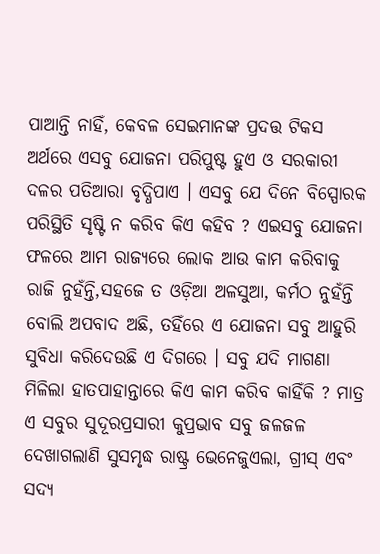ପାଆନ୍ତି ନାହିଁ, କେବଳ ସେଇମାନଙ୍କ ପ୍ରଦତ୍ତ ଟିକସ ଅର୍ଥରେ ଏସବୁ ଯୋଜନା ପରିପୁଷ୍ଟ ହୁଏ ଓ ସରକାରୀ ଦଳର ପତିଆରା ବୃଦ୍ଧିପାଏ । ଏସବୁ ଯେ ଦିନେ ବିସ୍ପୋରକ ପରିସ୍ଥିତି ସୃଷ୍ଟି ନ କରିବ କିଏ କହିବ ? ଏଇସବୁ ଯୋଜନା ଫଳରେ ଆମ ରାଜ୍ୟରେ ଲୋକ ଆଉ କାମ କରିବାକୁ ରାଜି ନୁହଁନ୍ତି,ସହଜେ ତ ଓଡ଼ିଆ ଅଳସୁଆ, କର୍ମଠ ନୁହଁନ୍ତି ବୋଲି ଅପବାଦ ଅଛି, ତହିଁରେ ଏ ଯୋଜନା ସବୁ ଆହୁରି ସୁବିଧା କରିଦେଉଛି ଏ ଦିଗରେ । ସବୁ ଯଦି ମାଗଣା ମିଳିଲା ହାତପାହାନ୍ତାରେ କିଏ କାମ କରିବ କାହିଁକି ? ମାତ୍ର ଏ ସବୁର ସୁଦୂରପ୍ରସାରୀ କୁପ୍ରଭାବ ସବୁ ଜଳଜଳ ଦେଖାଗଲାଣି ସୁସମୃଦ୍ଧ ରାଷ୍ଟ୍ର ଭେନେଜୁଏଲା, ଗ୍ରୀସ୍ ଏବଂ ସଦ୍ୟ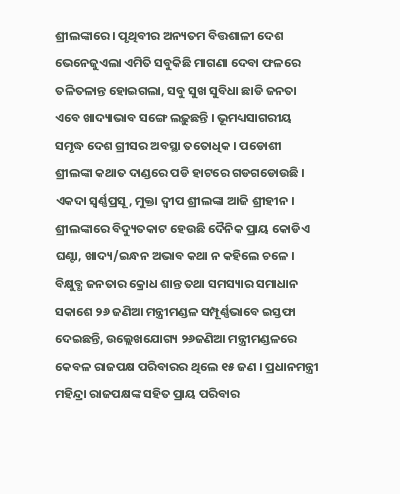ଶ୍ରୀଲଙ୍କାରେ । ପୃଥିବୀର ଅନ୍ୟତମ ବିତ୍ତଶାଳୀ ଦେଶ ଭେନେଜୁଏଲା ଏମିତି ସବୁକିଛି ମାଗଣା ଦେବା ଫଳରେ ତଳିତଳାନ୍ତ ହୋଇଗଲା, ସବୁ ସୁଖ ସୁବିଧା ଛାଡି ଜନତା ଏବେ ଖାଦ୍ୟାଭାବ ସଙ୍ଗେ ଲଢ଼ୁଛନ୍ତି । ଭୂମଧ୍ୟସାଗରୀୟ ସମୃଦ୍ଧ ଦେଶ ଗ୍ରୀସର ଅବସ୍ଥା ତତୋଧିକ । ପଡୋଶୀ ଶ୍ରୀଲଙ୍କା କଥାତ ଦାଣ୍ଡରେ ପଡି ହାଟରେ ଗଡଗଡୋଉଛି । ଏକଦା ସ୍ବର୍ଣ୍ଣପ୍ରସୂ, ମୁକ୍ତା ଦ୍ଵୀପ ଶ୍ରୀଲଙ୍କା ଆଜି ଶ୍ରୀହୀନ । ଶ୍ରୀଲଙ୍କାରେ ବିଦ୍ୟୁତକାଟ ହେଉଛି ଦୈନିକ ପ୍ରାୟ କୋଡିଏ ଘଣ୍ଟା, ଖାଦ୍ୟ/ଇନ୍ଧନ ଅଭାବ କଥା ନ କହିଲେ ଚଳେ । ବିକ୍ଷୁବ୍ଧ ଜନତାର କ୍ରୋଧ ଶାନ୍ତ ତଥା ସମସ୍ୟାର ସମାଧାନ ସକାଶେ ୨୬ ଜଣିଆ ମନ୍ତ୍ରୀମଣ୍ଡଳ ସମ୍ପୂର୍ଣ୍ଣଭାବେ ଇସ୍ତଫା ଦେଇଛନ୍ତି, ଉଲ୍ଲେଖଯୋଗ୍ୟ ୨୬ଜଣିଆ ମନ୍ତ୍ରୀମଣ୍ଡଳରେ କେବଳ ରାଜପକ୍ଷ ପରିବାରର ଥିଲେ ୧୫ ଜଣ । ପ୍ରଧାନମନ୍ତ୍ରୀ ମହିନ୍ଦ୍ରା ରାଜପକ୍ଷଙ୍କ ସହିତ ପ୍ରାୟ ପରିବାର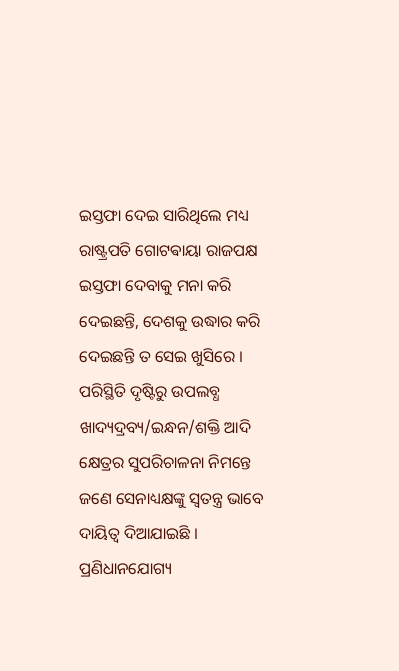ଇସ୍ତଫା ଦେଇ ସାରିଥିଲେ ମଧ୍ୟ ରାଷ୍ଟ୍ରପତି ଗୋଟଵାୟା ରାଜପକ୍ଷ ଇସ୍ତଫା ଦେବାକୁ ମନା କରି ଦେଇଛନ୍ତି, ଦେଶକୁ ଉଦ୍ଧାର କରି ଦେଇଛନ୍ତି ତ ସେଇ ଖୁସିରେ । ପରିସ୍ଥିତି ଦୃଷ୍ଟିରୁ ଉପଲବ୍ଧ ଖାଦ୍ୟଦ୍ରବ୍ୟ/ଇନ୍ଧନ/ଶକ୍ତି ଆଦି କ୍ଷେତ୍ରର ସୁପରିଚାଳନା ନିମନ୍ତେ ଜଣେ ସେନାଧ୍ୟକ୍ଷଙ୍କୁ ସ୍ବତନ୍ତ୍ର ଭାବେ ଦାୟିତ୍ବ ଦିଆଯାଇଛି । ପ୍ରଣିଧାନଯୋଗ୍ୟ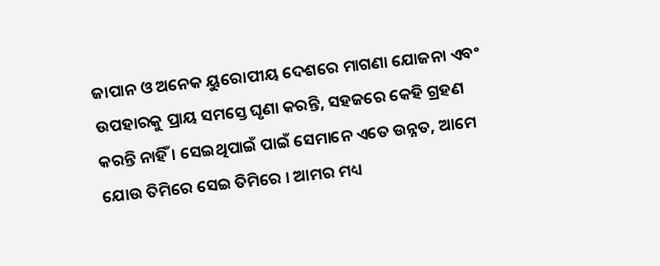ଜାପାନ ଓ ଅନେକ ୟୁରୋପୀୟ ଦେଶରେ ମାଗଣା ଯୋଜନା ଏବଂ ଉପହାରକୁ ପ୍ରାୟ ସମସ୍ତେ ଘୃଣା କରନ୍ତି, ସହଜରେ କେହି ଗ୍ରହଣ କରନ୍ତି ନାହିଁ । ସେଇଥିପାଇଁ ପାଇଁ ସେମାନେ ଏତେ ଉନ୍ନତ, ଆମେ ଯୋଉ ତିମିରେ ସେଇ ତିମିରେ । ଆମର ମଧ୍ୟ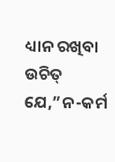ଧ୍ୟାନ ରଖିବା ଉଚିତ୍ ଯେ,”ନ-କର୍ମ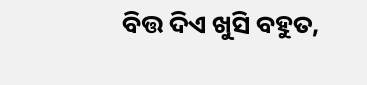ବିତ୍ତ ଦିଏ ଖୁସି ବହୁତ,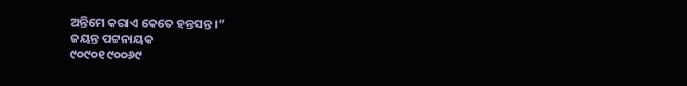ଅନ୍ତିମେ କରାଏ କେତେ ହନ୍ତସନ୍ତ ।”
ଜୟନ୍ତ ପଟ୍ଟନାୟକ
୯୦୯୦୧ ୯୦୦୬୯